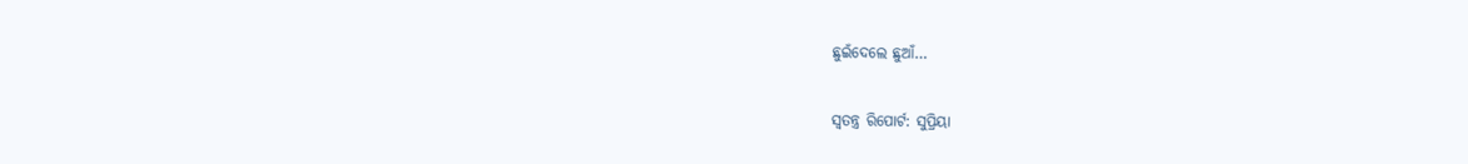ଛୁଇଁଦେଲେ ଛୁଆଁ…

ସ୍ୱତନ୍ତ୍ର ରିପୋର୍ଟ: ସୁପ୍ରିୟା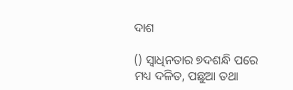ଦାଶ

() ସ୍ଵାଧିନତାର ୭ଦଶନ୍ଧି ପରେ ମଧ୍ୟ ଦଳିତ, ପଛୁଆ ତଥା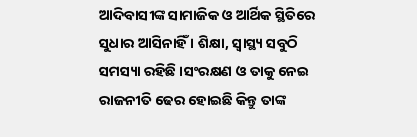ଆଦିବାସୀଙ୍କ ସାମାଜିକ ଓ ଆର୍ଥିକ ସ୍ଥିତିରେ ସୁଧାର ଆସିନାହିଁ । ଶିକ୍ଷା, ସ୍ଵାସ୍ଥ୍ୟ ସବୁଠି ସମସ୍ୟା ରହିଛି ।ସଂରକ୍ଷଣ ଓ ତାକୁ ନେଇ ରାଜନୀତି ଢେର ହୋଇଛି କିନ୍ତୁ ତାଙ୍କ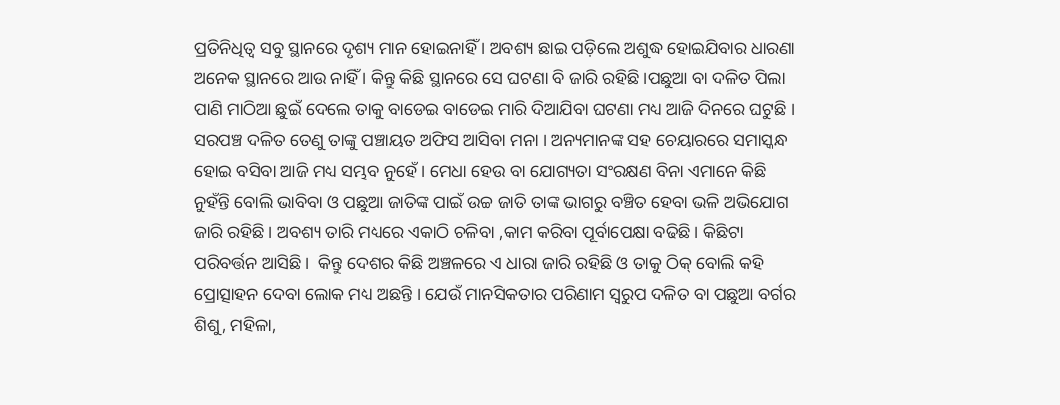ପ୍ରତିନିଧିତ୍ୱ ସବୁ ସ୍ଥାନରେ ଦୃଶ୍ୟ ମାନ ହୋଇନାହିଁ । ଅବଶ୍ୟ ଛାଇ ପଡ଼ିଲେ ଅଶୁଦ୍ଧ ହୋଇଯିବାର ଧାରଣା ଅନେକ ସ୍ଥାନରେ ଆଉ ନାହିଁ । କିନ୍ତୁ କିଛି ସ୍ଥାନରେ ସେ ଘଟଣା ବି ଜାରି ରହିଛି ।ପଛୁଆ ବା ଦଳିତ ପିଲା ପାଣି ମାଠିଆ ଛୁଇଁ ଦେଲେ ତାକୁ ବାଡେଇ ବାଡେଇ ମାରି ଦିଆଯିବା ଘଟଣା ମଧ୍ୟ ଆଜି ଦିନରେ ଘଟୁଛି । ସରପଞ୍ଚ ଦଳିତ ତେଣୁ ତାଙ୍କୁ ପଞ୍ଚାୟତ ଅଫିସ ଆସିବା ମନା । ଅନ୍ୟମାନଙ୍କ ସହ ଚେୟାରରେ ସମାସ୍କନ୍ଧ ହୋଇ ବସିବା ଆଜି ମଧ୍ୟ ସମ୍ଭବ ନୁହେଁ । ମେଧା ହେଉ ବା ଯୋଗ୍ୟତା ସଂରକ୍ଷଣ ବିନା ଏମାନେ କିଛି ନୁହଁନ୍ତି ବୋଲି ଭାବିବା ଓ ପଛୁଆ ଜାତିଙ୍କ ପାଇଁ ଉଚ୍ଚ ଜାତି ତାଙ୍କ ଭାଗରୁ ବଞ୍ଚିତ ହେବା ଭଳି ଅଭିଯୋଗ ଜାରି ରହିଛି । ଅବଶ୍ୟ ତାରି ମଧ୍ୟରେ ଏକାଠି ଚଳିବା ,କାମ କରିବା ପୂର୍ବାପେକ୍ଷା ବଢିଛି। କିଛିଟା ପରିବର୍ତ୍ତନ ଆସିଛି ।  କିନ୍ତୁ ଦେଶର କିଛି ଅଞ୍ଚଳରେ ଏ ଧାରା ଜାରି ରହିଛି ଓ ତାକୁ ଠିକ୍ ବୋଲି କହି ପ୍ରୋତ୍ସାହନ ଦେବା ଲୋକ ମଧ୍ୟ ଅଛନ୍ତି । ଯେଉଁ ମାନସିକତାର ପରିଣାମ ସ୍ୱରୁପ ଦଳିତ ବା ପଛୁଆ ବର୍ଗର ଶିଶୁ, ମହିଳା,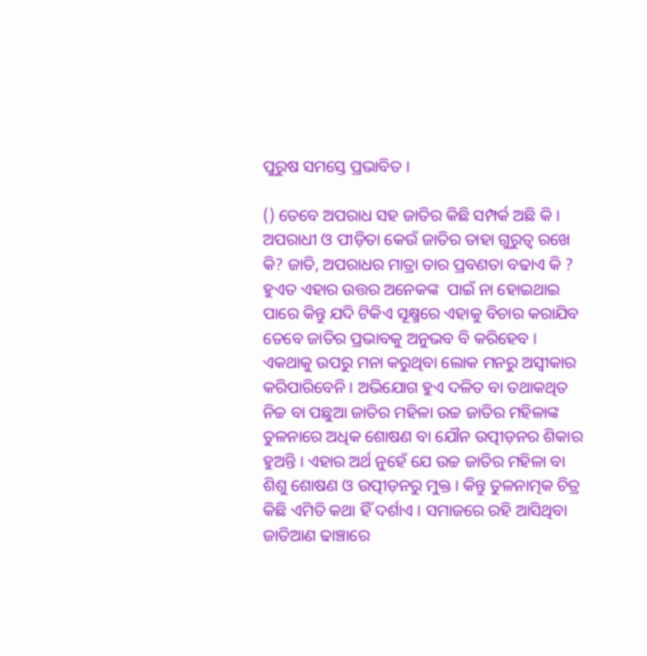ପୁରୁଷ ସମସ୍ତେ ପ୍ରଭାବିତ ।

() ତେବେ ଅପରାଧ ସହ ଜାତିର କିଛି ସମ୍ପର୍କ ଅଛି କି । ଅପରାଧୀ ଓ ପୀଡ଼ିତା କେଉଁ ଜାତିର ତାହା ଗୁରୁତ୍ଵ ରଖେ କି? ଜାତି, ଅପରାଧର ମାତ୍ରା ତାର ପ୍ରବଣତା ବଢାଏ କି ? ହୁଏତ ଏହାର ଉତ୍ତର ଅନେକଙ୍କ  ପାଇଁ ନା ହୋଇଥାଇ ପାରେ କିନ୍ତୁ ଯଦି ଟିକିଏ ସୂକ୍ଷ୍ମରେ ଏହାକୁ ବିଚାର କରାଯିବ ତେବେ ଜାତିର ପ୍ରଭାବକୁ ଅନୁଭବ ବି କରିହେବ । ଏକଥାକୁ ଉପରୁ ମନା କରୁଥିବା ଲୋକ ମନରୁ ଅସ୍ଵୀକାର କରିପାରିବେନି । ଅଭିଯୋଗ ହୁଏ ଦଳିତ ବା ତଥାକଥିତ ନିଚ୍ଚ ବା ପଛୁଆ ଜାତିର ମହିଳା ଉଚ୍ଚ ଜାତିର ମହିଳାଙ୍କ ତୁଳନାରେ ଅଧିକ ଶୋଷଣ ବା ଯୌନ ଉତ୍ପୀଡ଼ନର ଶିକାର ହୁଅନ୍ତି । ଏହାର ଅର୍ଥ ନୁହେଁ ଯେ ଉଚ୍ଚ ଜାତିର ମହିଳା ବା ଶିଶୁ ଶୋଷଣ ଓ ଉତ୍ପୀଡ଼ନରୁ ମୁକ୍ତ । କିନ୍ତୁ ତୁଳନାତ୍ମକ ଚିତ୍ର କିଛି ଏମିତି କଥା ହିଁ ଦର୍ଶାଏ । ସମାଜରେ ରହି ଆସିଥିବା ଜାତିଆଣ ଢାଞ୍ଚାରେ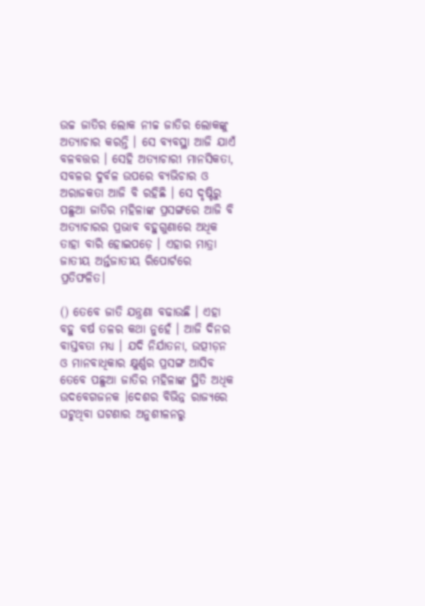ଉଚ୍ଚ ଜାତିର ଲୋକ ନୀଚ୍ଚ ଜାତିର ଲୋକଙ୍କୁ ଅତ୍ୟାଚାର କରନ୍ତି । ସେ ବ୍ୟବସ୍ଥା ଆଜି ଯାଏଁ ବଳବତ୍ତର । ସେହି ଅତ୍ୟାଚାରୀ ମାନସିକତା, ସବଳର ଦୁର୍ବଳ ଉପରେ ବ୍ୟଭିଚାର ଓ ଅରାଜକତା ଆଜି ବି ରହିଛି । ସେ ଦୃଷ୍ଟିରୁ ପଛୁଆ ଜାତିର ମହିଳାଙ୍କ ପ୍ରସଙ୍ଗରେ ଆଜି ବି ଅତ୍ୟାଚାରର ପ୍ରଭାବ ବହୁଗୁଣାରେ ଅଧିକ ତାହା ବାରି ହୋଇପଡ଼େ । ଏହାର ମାତ୍ରା ଜାତୀୟ ଅର୍ନ୍ତଜାତୀୟ ରିପୋର୍ଟରେ ପ୍ରତିଫଳିତ।

() ତେବେ ଜାତି ଯନ୍ତ୍ରଣା ବଢାଉଛି । ଏହା ବହୁ ବର୍ଷ ତଳର କଥା ନୁହେଁ । ଆଜି ଦିନର ବାସ୍ତବତା ମଧ୍ୟ । ଯଦି ନିର୍ଯାତନା, ଉତ୍ପୀଡ଼ନ ଓ ମାନବାଧିକାର କ୍ଷୁର୍ଣ୍ଣର ପ୍ରସଙ୍ଗ ଆସିବ ତେବେ ପଛୁଆ ଜାତିର ମହିଳାଙ୍କ ସ୍ଥିତି ଅଧିକ ଉଦବେଗଜନକ ।ଦେଶର ବିଭିନ୍ନ ରାଜ୍ୟରେ ଘଟୁଥିବା ଘଟଣାର ଅନୁଶୀଳନରୁ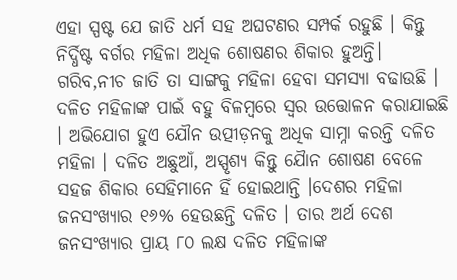ଏହା ସ୍ପଷ୍ଟ ଯେ ଜାତି ଧର୍ମ ସହ ଅଘଟଣର ସମ୍ପର୍କ ରହୁଛି । କିନ୍ତୁ ନିର୍ଦ୍ଧିଷ୍ଟ ବର୍ଗର ମହିଳା ଅଧିକ ଶୋଷଣର ଶିକାର ହୁଅନ୍ତି। ଗରିବ,ନୀଚ ଜାତି ତା ସାଙ୍ଗକୁ ମହିଳା ହେବା ସମସ୍ୟା ବଢାଉଛି । ଦଳିତ ମହିଳାଙ୍କ ପାଇଁ ବହୁ ବିଳମ୍ୱରେ ସ୍ଵର ଉତ୍ତୋଳନ କରାଯାଇଛି । ଅଭିଯୋଗ ହୁଏ ଯୌନ ଉତ୍ପୀଡ଼ନକୁ ଅଧିକ ସାମ୍ନା କରନ୍ତି ଦଳିତ ମହିଳା । ଦଳିତ ଅଛୁଆଁ, ଅସ୍ପୃଶ୍ୟ କିନ୍ତୁ ଯୈାନ ଶୋଷଣ ବେଳେ ସହଜ ଶିକାର ସେହିମାନେ ହିଁ ହୋଇଥାନ୍ତି ।ଦେଶର ମହିଳା ଜନସଂଖ୍ୟାର ୧୬% ହେଉଛନ୍ତି ଦଳିତ । ତାର ଅର୍ଥ ଦେଶ ଜନସଂଖ୍ୟାର ପ୍ରାୟ ୮୦ ଲକ୍ଷ ଦଳିତ ମହିଳାଙ୍କ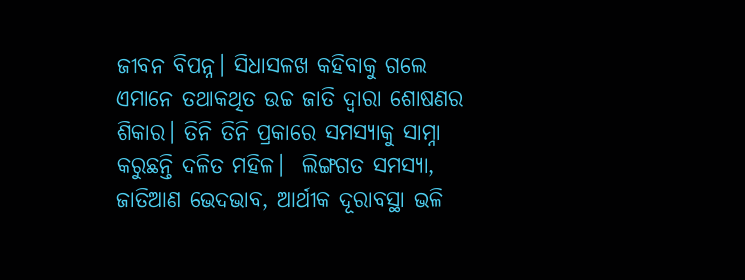ଜୀବନ ବିପନ୍ନ। ସିଧାସଳଖ କହିବାକୁ ଗଲେ ଏମାନେ ତଥାକଥିତ ଉଚ୍ଚ ଜାତି ଦ୍ଵାରା ଶୋଷଣର ଶିକାର। ତିନି ତିନି ପ୍ରକାରେ ସମସ୍ୟାକୁ ସାମ୍ନା କରୁଛନ୍ତି ଦଳିତ ମହିଳ।  ଲିଙ୍ଗଗତ ସମସ୍ୟା, ଜାତିଆଣ ଭେଦଭାବ, ଆର୍ଥୀକ ଦୂରାବସ୍ଥା ଭଳି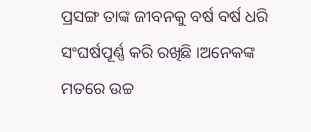ପ୍ରସଙ୍ଗ ତାଙ୍କ ଜୀବନକୁ ବର୍ଷ ବର୍ଷ ଧରି ସଂଘର୍ଷପୂର୍ଣ୍ଣ କରି ରଖିଛି ।ଅନେକଙ୍କ ମତରେ ଉଚ୍ଚ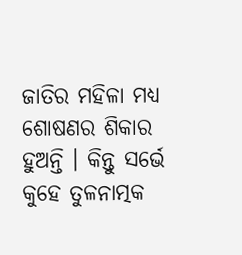ଜାତିର ମହିଳା ମଧ୍ୟ ଶୋଷଣର ଶିକାର ହୁଅନ୍ତି । କିନ୍ତୁ ସର୍ଭେ କୁହେ ତୁଳନାତ୍ମକ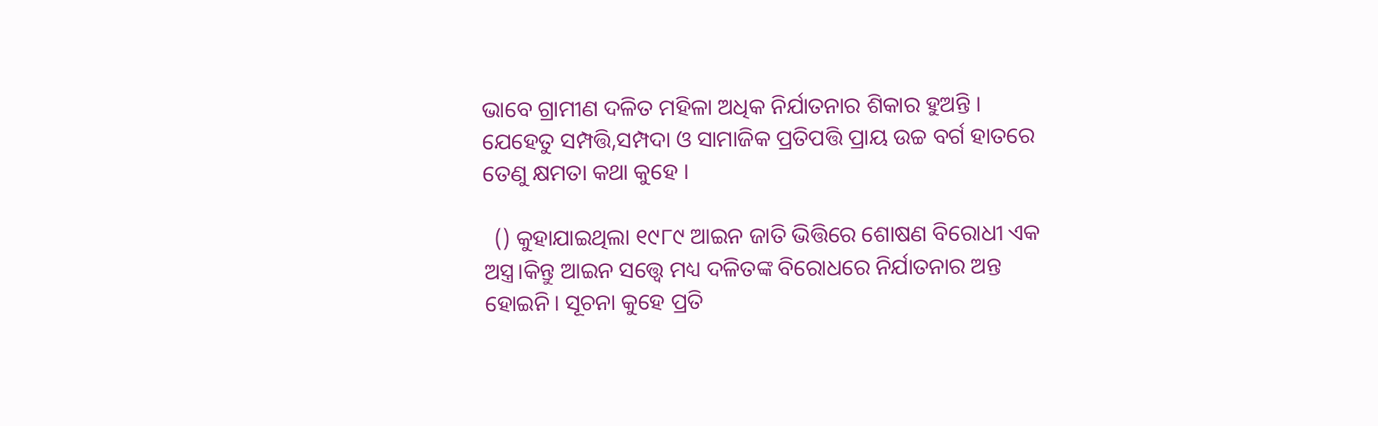ଭାବେ ଗ୍ରାମୀଣ ଦଳିତ ମହିଳା ଅଧିକ ନିର୍ଯାତନାର ଶିକାର ହୁଅନ୍ତି । ଯେହେତୁ ସମ୍ପତ୍ତି,ସମ୍ପଦା ଓ ସାମାଜିକ ପ୍ରତିପତ୍ତି ପ୍ରାୟ ଉଚ୍ଚ ବର୍ଗ ହାତରେ ତେଣୁ କ୍ଷମତା କଥା କୁହେ ।

  () କୁହାଯାଇଥିଲା ୧୯୮୯ ଆଇନ ଜାତି ଭିତ୍ତିରେ ଶୋଷଣ ବିରୋଧୀ ଏକ ଅସ୍ତ୍ର।କିନ୍ତୁ ଆଇନ ସତ୍ତ୍ୱେ ମଧ୍ୟ ଦଳିତଙ୍କ ବିରୋଧରେ ନିର୍ଯାତନାର ଅନ୍ତ ହୋଇନି। ସୂଚନା କୁହେ ପ୍ରତି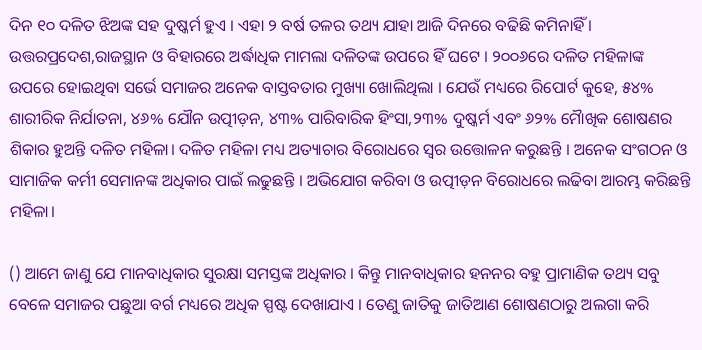ଦିନ ୧୦ ଦଳିତ ଝିଅଙ୍କ ସହ ଦୁଷ୍କର୍ମ ହୁଏ । ଏହା ୨ ବର୍ଷ ତଳର ତଥ୍ୟ ଯାହା ଆଜି ଦିନରେ ବଢିଛି କମିନାହିଁ । ଉତ୍ତରପ୍ରଦେଶ,ରାଜସ୍ଥାନ ଓ ବିହାରରେ ଅର୍ଦ୍ଧାଧିକ ମାମଲା ଦଳିତଙ୍କ ଉପରେ ହିଁ ଘଟେ । ୨୦୦୬ରେ ଦଳିତ ମହିଳାଙ୍କ ଉପରେ ହୋଇଥିବା ସର୍ଭେ ସମାଜର ଅନେକ ବାସ୍ତବତାର ମୁଖ୍ୟା ଖୋଲିଥିଲା । ଯେଉଁ ମଧ୍ୟରେ ରିପୋର୍ଟ କୁହେ, ୫୪% ଶାରୀରିକ ନିର୍ଯାତନା, ୪୬% ଯୌନ ଉତ୍ପୀଡ଼ନ, ୪୩% ପାରିବାରିକ ହିଂସା,୨୩% ଦୁଷ୍କର୍ମ ଏବଂ ୬୨% ମୈାଖିକ ଶୋଷଣର ଶିକାର ହୁଅନ୍ତି ଦଳିତ ମହିଳା। ଦଳିତ ମହିଳା ମଧ୍ୟ ଅତ୍ୟାଚାର ବିରୋଧରେ ସ୍ଵର ଉତ୍ତୋଳନ କରୁଛନ୍ତି । ଅନେକ ସଂଗଠନ ଓ ସାମାଜିକ କର୍ମୀ ସେମାନଙ୍କ ଅଧିକାର ପାଇଁ ଲଢୁଛନ୍ତି । ଅଭିଯୋଗ କରିବା ଓ ଉତ୍ପୀଡ଼ନ ବିରୋଧରେ ଲଢିବା ଆରମ୍ଭ କରିଛନ୍ତି ମହିଳା।

() ଆମେ ଜାଣୁ ଯେ ମାନବାଧିକାର ସୁରକ୍ଷା ସମସ୍ତଙ୍କ ଅଧିକାର । କିନ୍ତୁ ମାନବାଧିକାର ହନନର ବହୁ ପ୍ରାମାଣିକ ତଥ୍ୟ ସବୁ ବେଳେ ସମାଜର ପଛୁଆ ବର୍ଗ ମଧ୍ୟରେ ଅଧିକ ସ୍ପଷ୍ଟ ଦେଖାଯାଏ । ତେଣୁ ଜାତିକୁ ଜାତିଆଣ ଶୋଷଣଠାରୁ ଅଲଗା କରି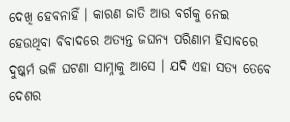ଦେଖି ହେବନାହିଁ । କାରଣ ଜାତି ଆଉ ବର୍ଗକୁ ନେଇ ହେଉଥିବା ବିବାଦରେ ଅତ୍ୟନ୍ତ ଜଘନ୍ୟ ପରିଣାମ ହିସାବରେ ଦୁଷ୍କର୍ମ ଭଳି ଘଟଣା ସାମ୍ନାକୁ ଆସେ । ଯଦି ଏହା ସତ୍ୟ ତେବେ ଦେଶର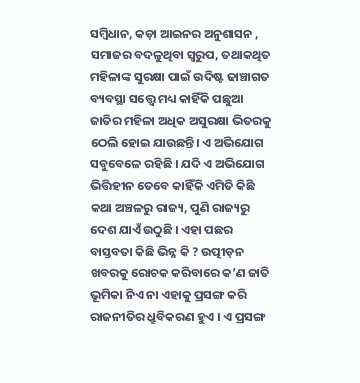ସମ୍ୱିଧାନ, କଡ଼ା ଆଇନର ଅନୁଶାସନ , ସମାଜର ବଦଳୁଥିବା ସ୍ଵରୁପ, ତଥାକଥିତ ମହିଳାଙ୍କ ସୁରକ୍ଷା ପାଇଁ ଉଦିଷ୍ଟ ଢାଞ୍ଚାଗତ ବ୍ୟବସ୍ଥା ସତ୍ତ୍ୱେ ମଧ୍ୟ କାହିଁକି ପଛୁଆ ଜାତିର ମହିଳା ଅଧିକ ଅସୁରକ୍ଷା ଭିତରକୁ ଠେଲି ହୋଇ ଯାଉଛନ୍ତି। ଏ ଅଭିଯୋଗ ସବୁବେଳେ ରହିଛି । ଯଦି ଏ ଅଭିଯୋଗ ଭିତ୍ତିହୀନ ତେବେ କାହିଁକି ଏମିତି କିଛି କଥା ଅଞ୍ଚଳରୁ ରାଜ୍ୟ, ପୁଣି ରାଜ୍ୟରୁ ଦେଶ ଯାଏଁ ଉଠୁଛି । ଏହା ପଛର ବାସ୍ତବତା କିଛି ଭିନ୍ନ କି ? ଉତ୍ପୀଡ଼ନ ଖବରକୁ ରୋଚକ କରିବାରେ କ’ଣ ଜାତି ଭୂମିକା ନିଏ ନା ଏହାକୁ ପ୍ରସଙ୍ଗ କରି ରାଜନୀତିର ଧ୍ରୁବିକରଣ ହୁଏ । ଏ ପ୍ରସଙ୍ଗ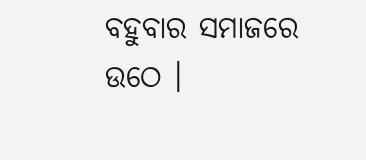ବହୁବାର ସମାଜରେ ଉଠେ ।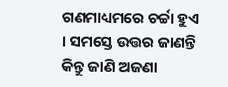ଗଣମାଧ୍ୟମରେ ଚର୍ଚ୍ଚା ହୁଏ । ସମସ୍ତେ ଉତ୍ତର ଜାଣନ୍ତି କିନ୍ତୁ ଜାଣି ଅଜଣା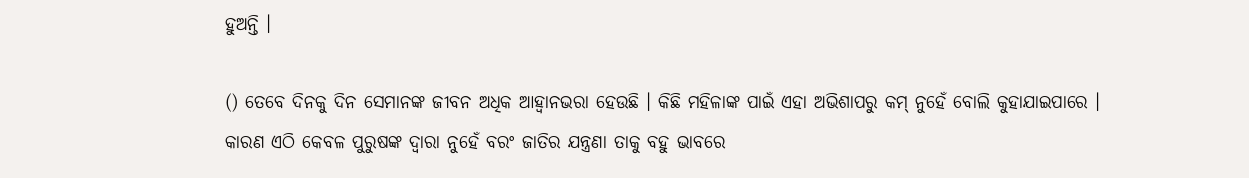ହୁଅନ୍ତି ।

() ତେବେ ଦିନକୁ ଦିନ ସେମାନଙ୍କ ଜୀବନ ଅଧିକ ଆହ୍ୱାନଭରା ହେଉଛି । କିଛି ମହିଳାଙ୍କ ପାଇଁ ଏହା ଅଭିଶାପରୁ କମ୍‌‍ ନୁହେଁ ବୋଲି କୁହାଯାଇପାରେ । କାରଣ ଏଠି କେବଳ ପୁରୁଷଙ୍କ ଦ୍ଵାରା ନୁହେଁ ବରଂ ଜାତିର ଯନ୍ତ୍ରଣା ତାକୁ ବହୁ ଭାବରେ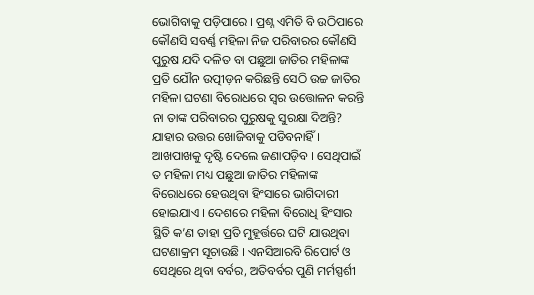ଭୋଗିବାକୁ ପଡ଼ିପାରେ । ପ୍ରଶ୍ନ ଏମିତି ବି ଉଠିପାରେ କୌଣସି ସବର୍ଣ୍ଣ ମହିଳା ନିଜ ପରିବାରର କୌଣସି ପୁରୁଷ ଯଦି ଦଳିତ ବା ପଛୁଆ ଜାତିର ମହିଳାଙ୍କ ପ୍ରତି ଯୌନ ଉତ୍ପୀଡ଼ନ କରିଛନ୍ତି ସେଠି ଉଚ୍ଚ ଜାତିର ମହିଳା ଘଟଣା ବିରୋଧରେ ସ୍ଵର ଉତ୍ତୋଳନ କରନ୍ତି ନା ତାଙ୍କ ପରିବାରର ପୁରୁଷକୁ ସୁରକ୍ଷା ଦିଅନ୍ତି? ଯାହାର ଉତ୍ତର ଖୋଜିବାକୁ ପଡିବନାହିଁ । ଆଖପାଖକୁ ଦୃଷ୍ଟି ଦେଲେ ଜଣାପଡ଼ିବ । ସେଥିପାଇଁ ତ ମହିଳା ମଧ୍ୟ ପଛୁଆ ଜାତିର ମହିଳାଙ୍କ ବିରୋଧରେ ହେଉଥିବା ହିଂସାରେ ଭାଗିଦାରୀ ହୋଇଯାଏ । ଦେଶରେ ମହିଳା ବିରୋଧି ହିଂସାର ସ୍ଥିତି କ’ଣ ତାହା ପ୍ରତି ମୁହୂର୍ତ୍ତରେ ଘଟି ଯାଉଥିବା ଘଟଣାକ୍ରମ ସୂଚାଉଛି । ଏନସିଆରବି ରିପୋର୍ଟ ଓ ସେଥିରେ ଥିବା ବର୍ବର, ଅତିବର୍ବର ପୁଣି ମର୍ମସ୍ପର୍ଶୀ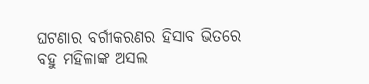ଘଟଣାର ବର୍ଗୀକରଣର ହିସାବ ଭିତରେ ବହୁ ମହିଳାଙ୍କ ଅସଲ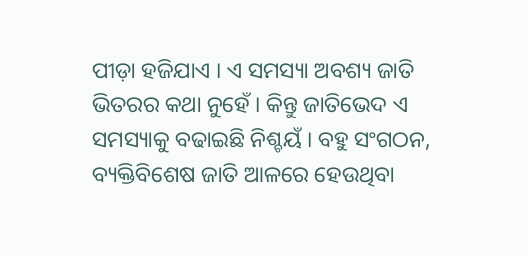ପୀଡ଼ା ହଜିଯାଏ । ଏ ସମସ୍ୟା ଅବଶ୍ୟ ଜାତି ଭିତରର କଥା ନୁହେଁ । କିନ୍ତୁ ଜାତିଭେଦ ଏ ସମସ୍ୟାକୁ ବଢାଇଛି ନିଶ୍ଚୟଁ । ବହୁ ସଂଗଠନ, ବ୍ୟକ୍ତିବିଶେଷ ଜାତି ଆଳରେ ହେଉଥିବା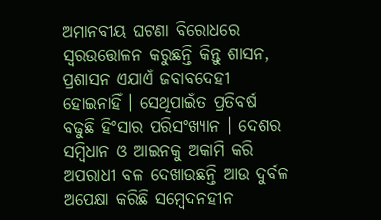ଅମାନବୀୟ ଘଟଣା ବିରୋଧରେ ସ୍ଵରଉତ୍ତୋଳନ କରୁଛନ୍ତି କିନ୍ତୁ ଶାସନ, ପ୍ରଶାସନ ଏଯାଏଁ ଜବାବଦେହୀ ହୋଇନାହିଁ । ସେଥିପାଇଁତ ପ୍ରତିବର୍ଷ ବଢୁଛି ହିଂସାର ପରିସଂଖ୍ୟାନ । ଦେଶର ସମ୍ୱିଧାନ ଓ ଆଇନକୁ ଅକାମି କରି ଅପରାଧୀ ବଳ ଦେଖାଉଛନ୍ତି ଆଉ ଦୁର୍ବଳ ଅପେକ୍ଷା କରିଛି ସମ୍ୱେଦନହୀନ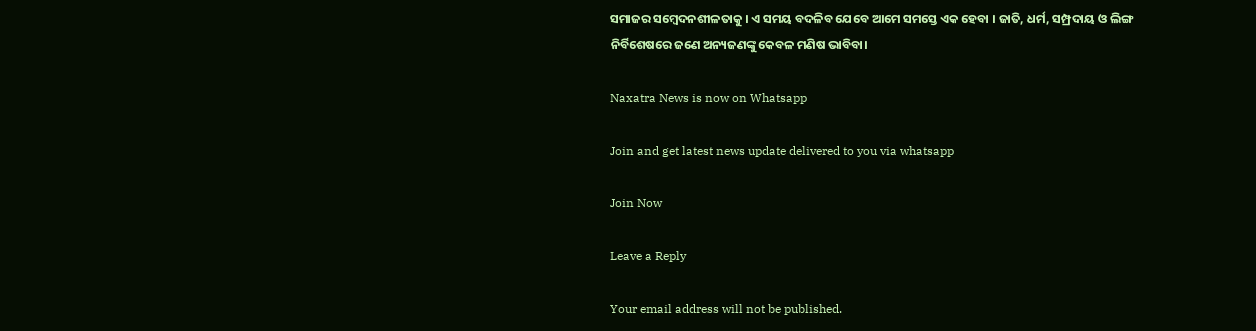ସମାଜର ସମ୍ୱେଦନଶୀଳତାକୁ । ଏ ସମୟ ବଦଳିବ ଯେବେ ଆମେ ସମସ୍ତେ ଏକ ହେବା । ଜାତି, ଧର୍ମ, ସମ୍ପ୍ରଦାୟ ଓ ଲିଙ୍ଗ ନିର୍ବିଶେଷରେ ଜଣେ ଅନ୍ୟଜଣଙ୍କୁ କେବଳ ମଣିଷ ଭାବିବା।

Naxatra News is now on Whatsapp

Join and get latest news update delivered to you via whatsapp

Join Now

Leave a Reply

Your email address will not be published.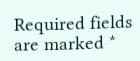Required fields are marked *